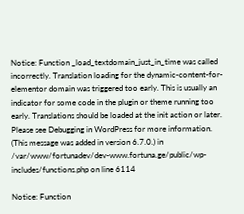Notice: Function _load_textdomain_just_in_time was called incorrectly. Translation loading for the dynamic-content-for-elementor domain was triggered too early. This is usually an indicator for some code in the plugin or theme running too early. Translations should be loaded at the init action or later. Please see Debugging in WordPress for more information. (This message was added in version 6.7.0.) in /var/www/fortunadev/dev-www.fortuna.ge/public/wp-includes/functions.php on line 6114

Notice: Function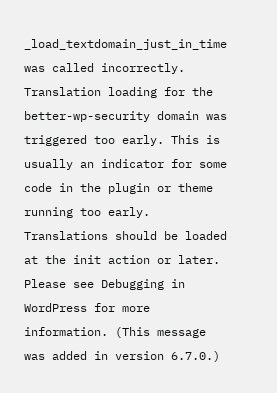_load_textdomain_just_in_time was called incorrectly. Translation loading for the better-wp-security domain was triggered too early. This is usually an indicator for some code in the plugin or theme running too early. Translations should be loaded at the init action or later. Please see Debugging in WordPress for more information. (This message was added in version 6.7.0.)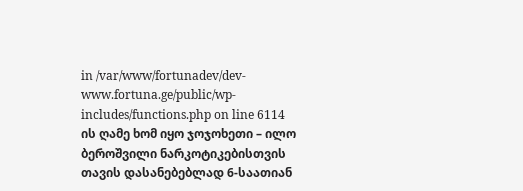in /var/www/fortunadev/dev-www.fortuna.ge/public/wp-includes/functions.php on line 6114
ის ღამე ხომ იყო ჯოჯოხეთი – ილო ბეროშვილი ნარკოტიკებისთვის თავის დასანებებლად 6-საათიან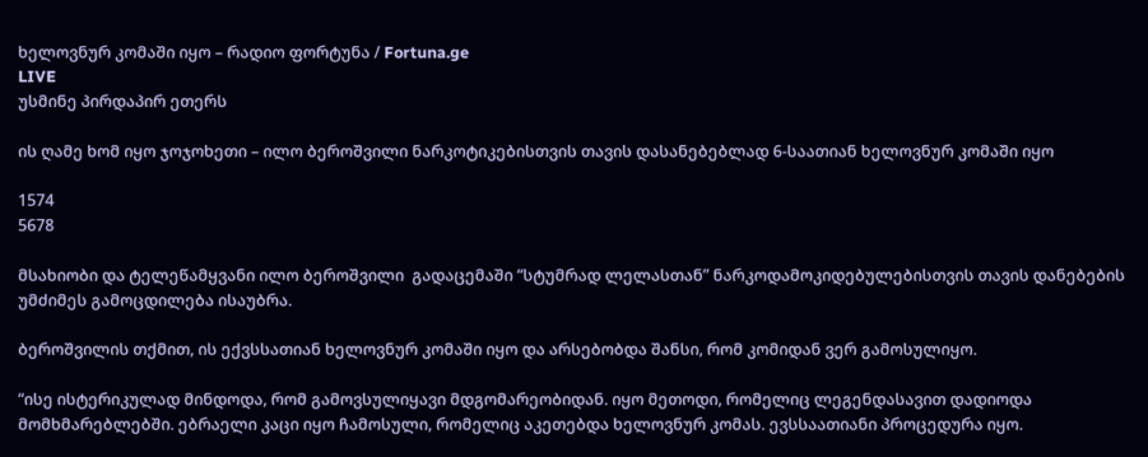ხელოვნურ კომაში იყო – რადიო ფორტუნა / Fortuna.ge
LIVE
უსმინე პირდაპირ ეთერს

ის ღამე ხომ იყო ჯოჯოხეთი – ილო ბეროშვილი ნარკოტიკებისთვის თავის დასანებებლად 6-საათიან ხელოვნურ კომაში იყო

1574
5678

მსახიობი და ტელეწამყვანი ილო ბეროშვილი  გადაცემაში “სტუმრად ლელასთან” ნარკოდამოკიდებულებისთვის თავის დანებების უმძიმეს გამოცდილება ისაუბრა.

ბეროშვილის თქმით, ის ექვსსათიან ხელოვნურ კომაში იყო და არსებობდა შანსი, რომ კომიდან ვერ გამოსულიყო.

“ისე ისტერიკულად მინდოდა, რომ გამოვსულიყავი მდგომარეობიდან. იყო მეთოდი, რომელიც ლეგენდასავით დადიოდა მომხმარებლებში. ებრაელი კაცი იყო ჩამოსული, რომელიც აკეთებდა ხელოვნურ კომას. ევსსაათიანი პროცედურა იყო.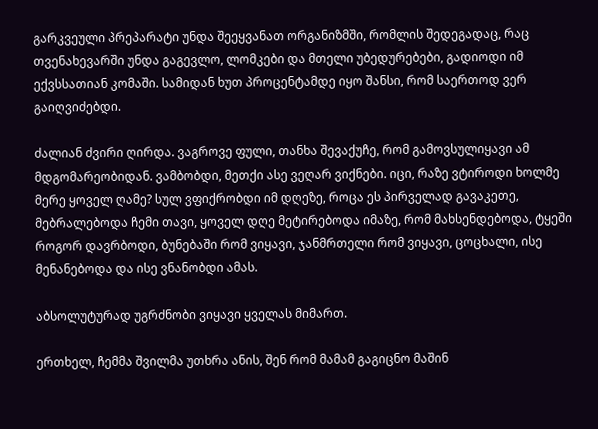გარკვეული პრეპარატი უნდა შეეყვანათ ორგანიზმში, რომლის შედეგადაც, რაც თვენახევარში უნდა გაგევლო, ლომკები და მთელი უბედურებები, გადიოდი იმ ექვსსათიან კომაში. სამიდან ხუთ პროცენტამდე იყო შანსი, რომ საერთოდ ვერ გაიღვიძებდი.

ძალიან ძვირი ღირდა. ვაგროვე ფული, თანხა შევაქუჩე, რომ გამოვსულიყავი ამ მდგომარეობიდან. ვამბობდი, მეთქი ასე ვეღარ ვიქნები. იცი, რაზე ვტიროდი ხოლმე მერე ყოველ ღამე? სულ ვფიქრობდი იმ დღეზე, როცა ეს პირველად გავაკეთე, მებრალებოდა ჩემი თავი, ყოველ დღე მეტირებოდა იმაზე, რომ მახსენდებოდა, ტყეში როგორ დავრბოდი, ბუნებაში რომ ვიყავი, ჯანმრთელი რომ ვიყავი, ცოცხალი, ისე მენანებოდა და ისე ვნანობდი ამას.

აბსოლუტურად უგრძნობი ვიყავი ყველას მიმართ.

ერთხელ, ჩემმა შვილმა უთხრა ანის, შენ რომ მამამ გაგიცნო მაშინ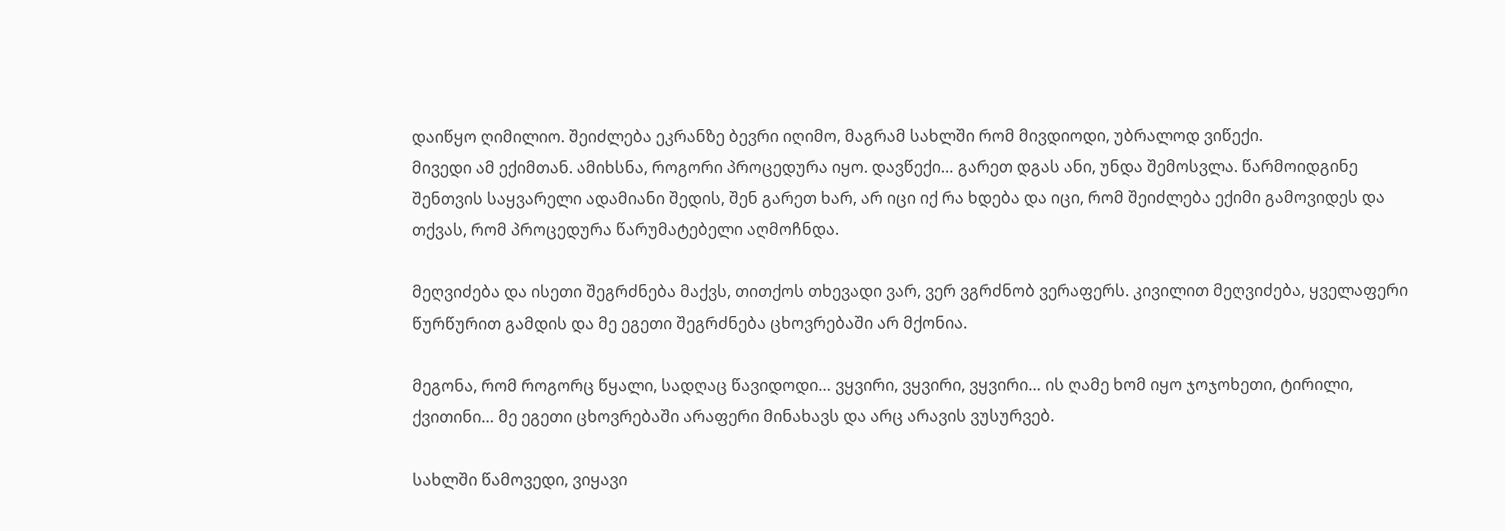დაიწყო ღიმილიო. შეიძლება ეკრანზე ბევრი იღიმო, მაგრამ სახლში რომ მივდიოდი, უბრალოდ ვიწექი.
მივედი ამ ექიმთან. ამიხსნა, როგორი პროცედურა იყო. დავწექი… გარეთ დგას ანი, უნდა შემოსვლა. წარმოიდგინე შენთვის საყვარელი ადამიანი შედის, შენ გარეთ ხარ, არ იცი იქ რა ხდება და იცი, რომ შეიძლება ექიმი გამოვიდეს და თქვას, რომ პროცედურა წარუმატებელი აღმოჩნდა.

მეღვიძება და ისეთი შეგრძნება მაქვს, თითქოს თხევადი ვარ, ვერ ვგრძნობ ვერაფერს. კივილით მეღვიძება, ყველაფერი წურწურით გამდის და მე ეგეთი შეგრძნება ცხოვრებაში არ მქონია.

მეგონა, რომ როგორც წყალი, სადღაც წავიდოდი… ვყვირი, ვყვირი, ვყვირი… ის ღამე ხომ იყო ჯოჯოხეთი, ტირილი, ქვითინი… მე ეგეთი ცხოვრებაში არაფერი მინახავს და არც არავის ვუსურვებ.

სახლში წამოვედი, ვიყავი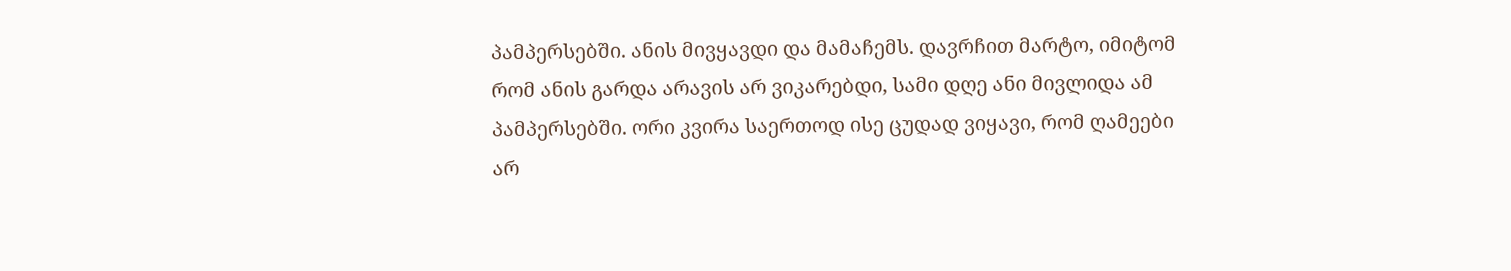პამპერსებში. ანის მივყავდი და მამაჩემს. დავრჩით მარტო, იმიტომ რომ ანის გარდა არავის არ ვიკარებდი, სამი დღე ანი მივლიდა ამ პამპერსებში. ორი კვირა საერთოდ ისე ცუდად ვიყავი, რომ ღამეები არ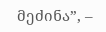მეძინა”, –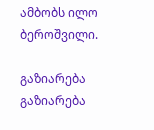ამბობს ილო ბეროშვილი.

გაზიარება
გაზიარება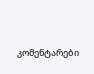კომენტარები